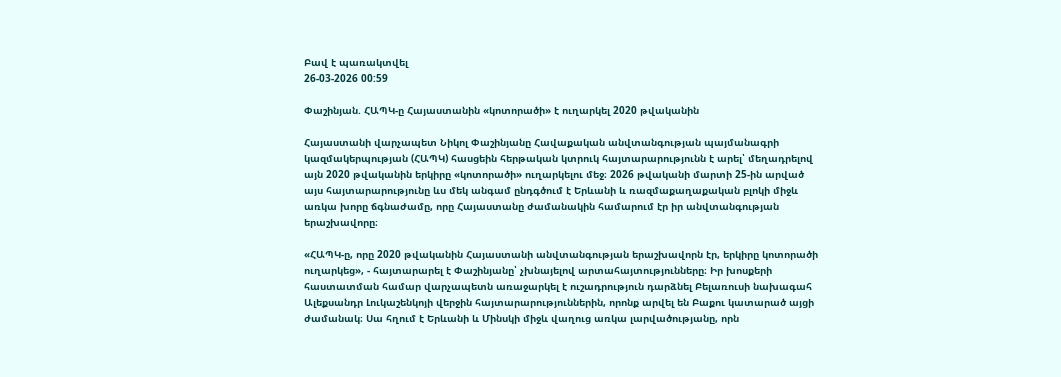Բավ է պառակտվել
26-03-2026 00:59

Փաշինյան. ՀԱՊԿ-ը Հայաստանին «կոտորածի» է ուղարկել 2020 թվականին

Հայաստանի վարչապետ Նիկոլ Փաշինյանը Հավաքական անվտանգության պայմանագրի կազմակերպության (ՀԱՊԿ) հասցեին հերթական կտրուկ հայտարարությունն է արել՝ մեղադրելով այն 2020 թվականին երկիրը «կոտորածի» ուղարկելու մեջ։ 2026 թվականի մարտի 25-ին արված այս հայտարարությունը ևս մեկ անգամ ընդգծում է Երևանի և ռազմաքաղաքական բլոկի միջև առկա խորը ճգնաժամը, որը Հայաստանը ժամանակին համարում էր իր անվտանգության երաշխավորը։

«ՀԱՊԿ-ը, որը 2020 թվականին Հայաստանի անվտանգության երաշխավորն էր, երկիրը կոտորածի ուղարկեց», - հայտարարել է Փաշինյանը՝ չխնայելով արտահայտությունները։ Իր խոսքերի հաստատման համար վարչապետն առաջարկել է ուշադրություն դարձնել Բելառուսի նախագահ Ալեքսանդր Լուկաշենկոյի վերջին հայտարարություններին, որոնք արվել են Բաքու կատարած այցի ժամանակ։ Սա հղում է Երևանի և Մինսկի միջև վաղուց առկա լարվածությանը, որն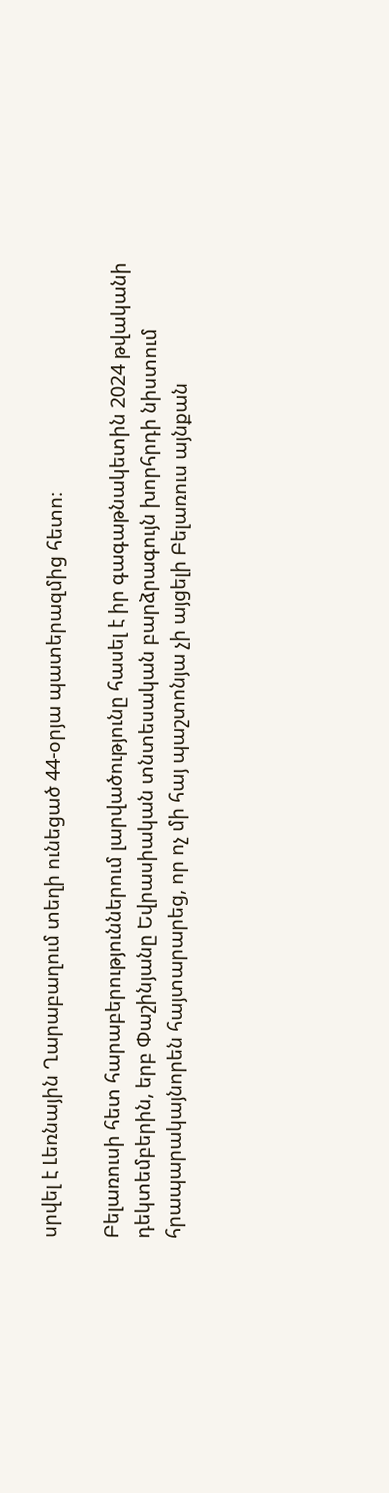սրվել է Լեռնային Ղարաբաղում տեղի ունեցած 44-օրյա պատերազմից հետո։

Բելառուսի հետ հարաբերություններում լարվածությունը հասել է իր գագաթնակետին 2024 թվականի դեկտեմբերին, երբ Փաշինյանը Եվրասիական տնտեսական բարձրագույն խորհրդի նիստում հրապարակայնորեն հայտարարեց, որ ոչ մի հայ պաշտոնյա չի այցելի Բելառուս այնքան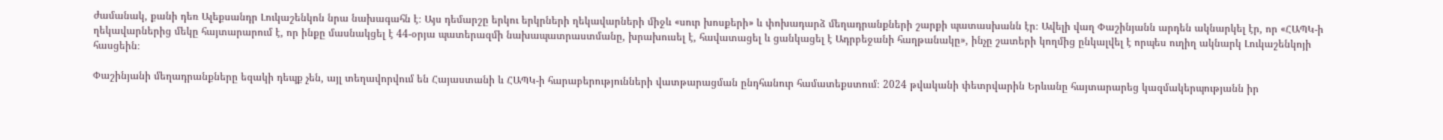ժամանակ, քանի դեռ Ալեքսանդր Լուկաշենկոն նրա նախագահն է։ Այս դեմարշը երկու երկրների ղեկավարների միջև «սուր խոսքերի» և փոխադարձ մեղադրանքների շարքի պատասխանն էր։ Ավելի վաղ Փաշինյանն արդեն ակնարկել էր, որ «ՀԱՊԿ-ի ղեկավարներից մեկը հայտարարում է, որ ինքը մասնակցել է 44-օրյա պատերազմի նախապատրաստմանը, խրախուսել է, հավատացել և ցանկացել է Ադրբեջանի հաղթանակը», ինչը շատերի կողմից ընկալվել է որպես ուղիղ ակնարկ Լուկաշենկոյի հասցեին։

Փաշինյանի մեղադրանքները եզակի դեպք չեն, այլ տեղավորվում են Հայաստանի և ՀԱՊԿ-ի հարաբերությունների վատթարացման ընդհանուր համատեքստում։ 2024 թվականի փետրվարին Երևանը հայտարարեց կազմակերպությանն իր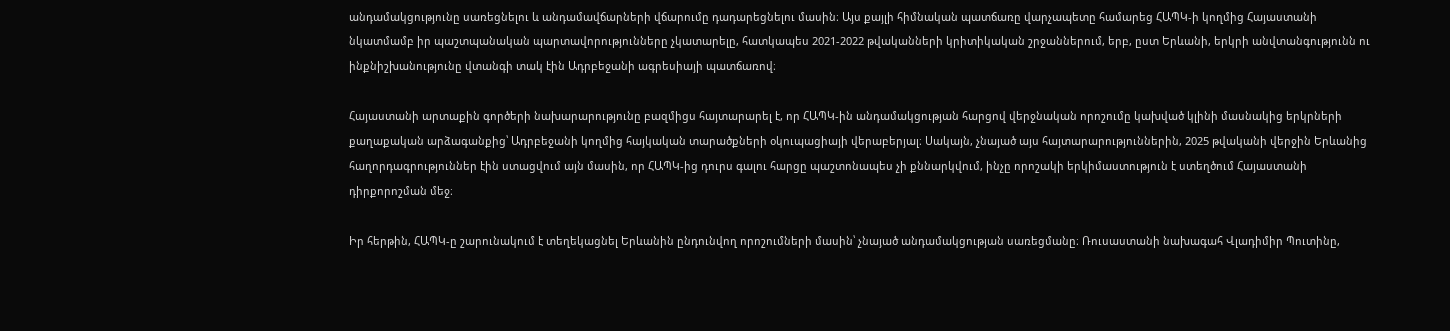անդամակցությունը սառեցնելու և անդամավճարների վճարումը դադարեցնելու մասին։ Այս քայլի հիմնական պատճառը վարչապետը համարեց ՀԱՊԿ-ի կողմից Հայաստանի նկատմամբ իր պաշտպանական պարտավորությունները չկատարելը, հատկապես 2021-2022 թվականների կրիտիկական շրջաններում, երբ, ըստ Երևանի, երկրի անվտանգությունն ու ինքնիշխանությունը վտանգի տակ էին Ադրբեջանի ագրեսիայի պատճառով։

Հայաստանի արտաքին գործերի նախարարությունը բազմիցս հայտարարել է, որ ՀԱՊԿ-ին անդամակցության հարցով վերջնական որոշումը կախված կլինի մասնակից երկրների քաղաքական արձագանքից՝ Ադրբեջանի կողմից հայկական տարածքների օկուպացիայի վերաբերյալ։ Սակայն, չնայած այս հայտարարություններին, 2025 թվականի վերջին Երևանից հաղորդագրություններ էին ստացվում այն մասին, որ ՀԱՊԿ-ից դուրս գալու հարցը պաշտոնապես չի քննարկվում, ինչը որոշակի երկիմաստություն է ստեղծում Հայաստանի դիրքորոշման մեջ։

Իր հերթին, ՀԱՊԿ-ը շարունակում է տեղեկացնել Երևանին ընդունվող որոշումների մասին՝ չնայած անդամակցության սառեցմանը։ Ռուսաստանի նախագահ Վլադիմիր Պուտինը,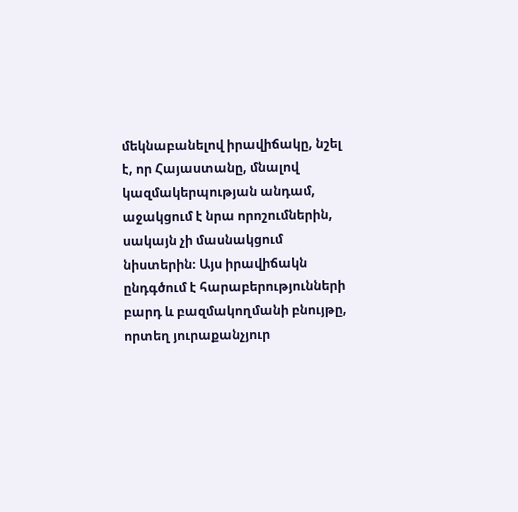մեկնաբանելով իրավիճակը, նշել է, որ Հայաստանը, մնալով կազմակերպության անդամ, աջակցում է նրա որոշումներին, սակայն չի մասնակցում նիստերին։ Այս իրավիճակն ընդգծում է հարաբերությունների բարդ և բազմակողմանի բնույթը, որտեղ յուրաքանչյուր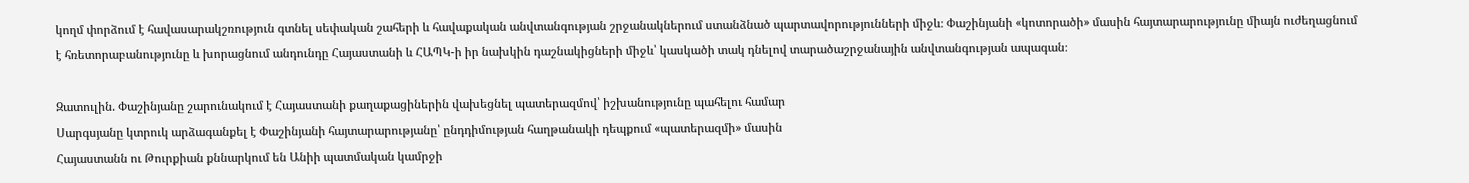կողմ փորձում է հավասարակշռություն գտնել սեփական շահերի և հավաքական անվտանգության շրջանակներում ստանձնած պարտավորությունների միջև։ Փաշինյանի «կոտորածի» մասին հայտարարությունը միայն ուժեղացնում է հռետորաբանությունը և խորացնում անդունդը Հայաստանի և ՀԱՊԿ-ի իր նախկին դաշնակիցների միջև՝ կասկածի տակ դնելով տարածաշրջանային անվտանգության ապագան։

Զատուլին. Փաշինյանը շարունակում է Հայաստանի քաղաքացիներին վախեցնել պատերազմով՝ իշխանությունը պահելու համար
Սարգսյանը կտրուկ արձագանքել է Փաշինյանի հայտարարությանը՝ ընդդիմության հաղթանակի դեպքում «պատերազմի» մասին
Հայաստանն ու Թուրքիան քննարկում են Անիի պատմական կամրջի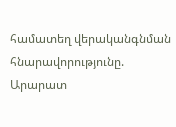համատեղ վերականգնման հնարավորությունը. Արարատ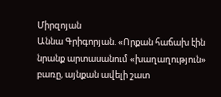Միրզոյան
Աննա Գրիգորյան. «Որքան հաճախ էին նրանք արտասանում «խաղաղություն» բառը, այնքան ավելի շատ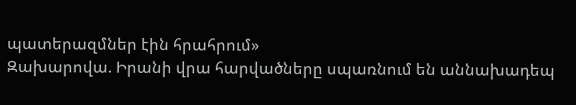պատերազմներ էին հրահրում»
Զախարովա. Իրանի վրա հարվածները սպառնում են աննախադեպ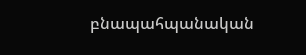բնապահպանական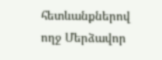հետևանքներով ողջ Մերձավոր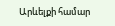Արևելքի համար